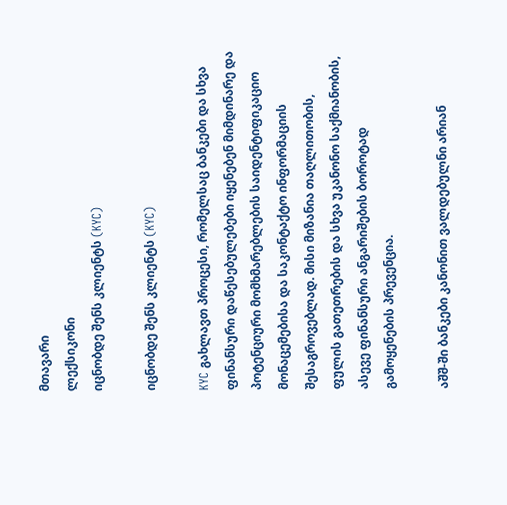მთავარი
ლექსიკონი
იცნობდე შენს კლიენტს (KYC)

იცნობდე შენს კლიენტს (KYC)

KYC გახლავთ პროცესი, რომელსაც ბანკები და სხვა ფინანსური დაწესებულებები იყენებენ მიმდინარე და პოტენციური მომხმარებლების საიდენტიფიკაციო მონაცემებისა და საკონტაქტო ინფორმაციის შესაგროვებლად. მისი მიზანია თაღლითობის, ფულის გათეთრების და სხვა უკანონო საქმიანობის, ასევე ფინანსური ანგარიშების ბოროტად გამოყენების პრევენცია.

აშშ-ში ბანკები კანონით ვალდებულნი არიან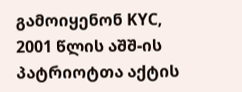გამოიყენონ KYC, 2001 წლის აშშ-ის პატრიოტთა აქტის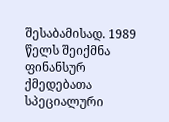შესაბამისად. 1989 წელს შეიქმნა ფინანსურ ქმედებათა სპეციალური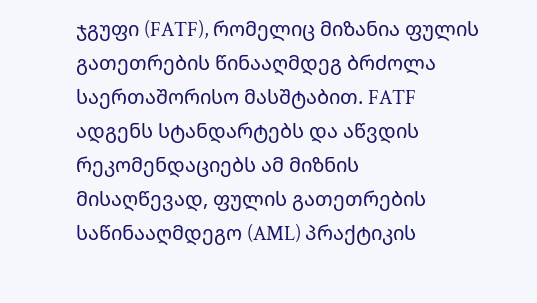ჯგუფი (FATF), რომელიც მიზანია ფულის გათეთრების წინააღმდეგ ბრძოლა საერთაშორისო მასშტაბით. FATF ადგენს სტანდარტებს და აწვდის რეკომენდაციებს ამ მიზნის მისაღწევად, ფულის გათეთრების საწინააღმდეგო (AML) პრაქტიკის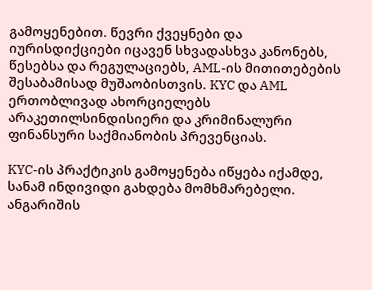გამოყენებით. წევრი ქვეყნები და იურისდიქციები იცავენ სხვადასხვა კანონებს, წესებსა და რეგულაციებს, AML-ის მითითებების შესაბამისად მუშაობისთვის. KYC და AML ერთობლივად ახორციელებს არაკეთილსინდისიერი და კრიმინალური ფინანსური საქმიანობის პრევენციას.

KYC-ის პრაქტიკის გამოყენება იწყება იქამდე, სანამ ინდივიდი გახდება მომხმარებელი. ანგარიშის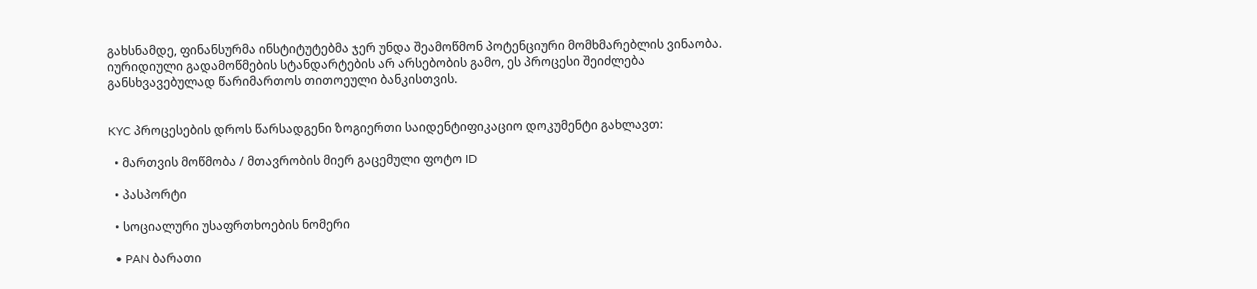გახსნამდე, ფინანსურმა ინსტიტუტებმა ჯერ უნდა შეამოწმონ პოტენციური მომხმარებლის ვინაობა. იურიდიული გადამოწმების სტანდარტების არ არსებობის გამო, ეს პროცესი შეიძლება განსხვავებულად წარიმართოს თითოეული ბანკისთვის.


KYC პროცესების დროს წარსადგენი ზოგიერთი საიდენტიფიკაციო დოკუმენტი გახლავთ:

  • მართვის მოწმობა / მთავრობის მიერ გაცემული ფოტო ID

  • პასპორტი

  • სოციალური უსაფრთხოების ნომერი

  • PAN ბარათი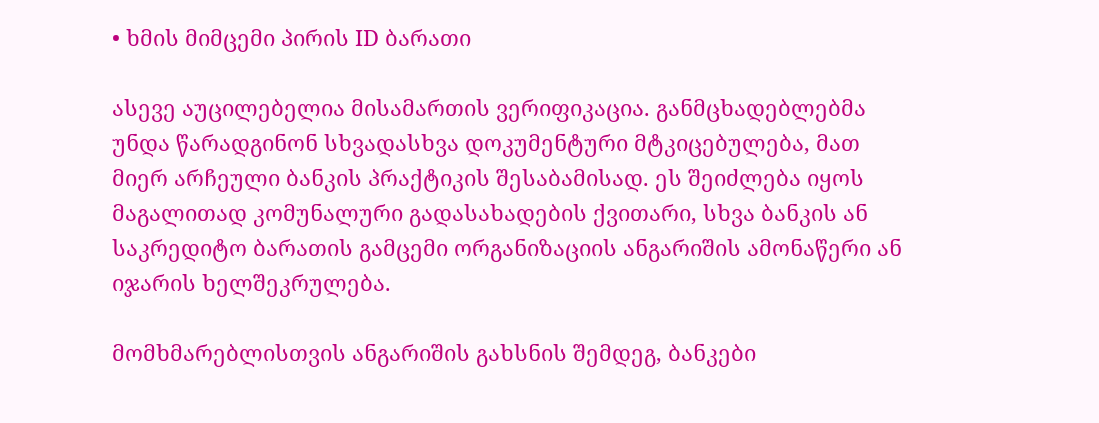• ხმის მიმცემი პირის ID ბარათი

ასევე აუცილებელია მისამართის ვერიფიკაცია. განმცხადებლებმა უნდა წარადგინონ სხვადასხვა დოკუმენტური მტკიცებულება, მათ მიერ არჩეული ბანკის პრაქტიკის შესაბამისად. ეს შეიძლება იყოს მაგალითად კომუნალური გადასახადების ქვითარი, სხვა ბანკის ან საკრედიტო ბარათის გამცემი ორგანიზაციის ანგარიშის ამონაწერი ან იჯარის ხელშეკრულება.

მომხმარებლისთვის ანგარიშის გახსნის შემდეგ, ბანკები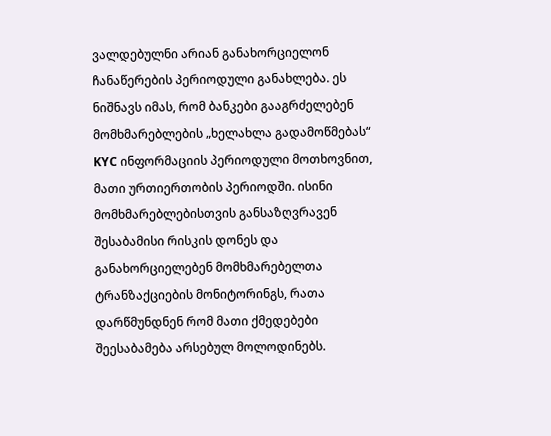ვალდებულნი არიან განახორციელონ ჩანაწერების პერიოდული განახლება. ეს ნიშნავს იმას, რომ ბანკები გააგრძელებენ მომხმარებლების „ხელახლა გადამოწმებას“ KYC ინფორმაციის პერიოდული მოთხოვნით, მათი ურთიერთობის პერიოდში. ისინი მომხმარებლებისთვის განსაზღვრავენ შესაბამისი რისკის დონეს და განახორციელებენ მომხმარებელთა ტრანზაქციების მონიტორინგს, რათა დარწმუნდნენ რომ მათი ქმედებები შეესაბამება არსებულ მოლოდინებს.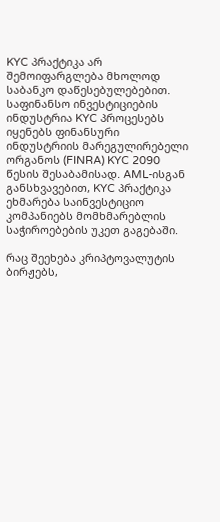KYC პრაქტიკა არ შემოიფარგლება მხოლოდ საბანკო დაწესებულებებით. საფინანსო ინვესტიციების ინდუსტრია KYC პროცესებს იყენებს ფინანსური ინდუსტრიის მარეგულირებელი ორგანოს (FINRA) KYC 2090 წესის შესაბამისად. AML-ისგან განსხვავებით, KYC პრაქტიკა ეხმარება საინვესტიციო კომპანიებს მომხმარებლის საჭიროებების უკეთ გაგებაში.

რაც შეეხება კრიპტოვალუტის ბირჟებს,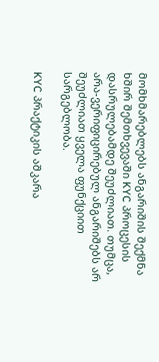მომხმარებლებს ანგარიშის შექმნა ხშირ შემთხვევაში KYC პროცესის დასრულებამდე შეუძლიათ. თუმცა, არა-ვერიფიცირებულ ანგარიშებს არ შეუძლიათ ყველა ფუნქციით სარგებლობა.

KYC პრაქტიკის აშკარა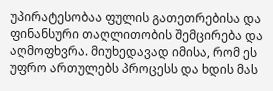უპირატესობაა ფულის გათეთრებისა და ფინანსური თაღლითობის შემცირება და აღმოფხვრა. მიუხედავად იმისა, რომ ეს უფრო ართულებს პროცესს და ხდის მას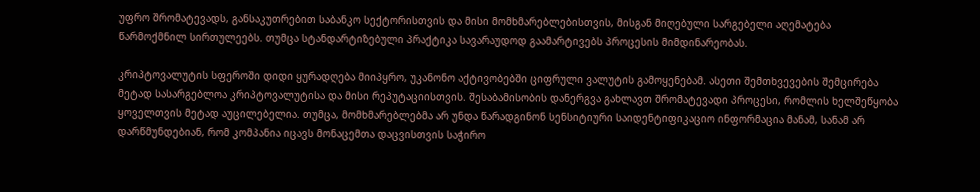უფრო შრომატევადს, განსაკუთრებით საბანკო სექტორისთვის და მისი მომხმარებლებისთვის, მისგან მიღებული სარგებელი აღემატება წარმოქმნილ სირთულეებს. თუმცა სტანდარტიზებული პრაქტიკა სავარაუდოდ გაამარტივებს პროცესის მიმდინარეობას.

კრიპტოვალუტის სფეროში დიდი ყურადღება მიიპყრო, უკანონო აქტივობებში ციფრული ვალუტის გამოყენებამ. ასეთი შემთხვევების შემცირება მეტად სასარგებლოა კრიპტოვალუტისა და მისი რეპუტაციისთვის. შესაბამისობის დანერგვა გახლავთ შრომატევადი პროცესი, რომლის ხელშეწყობა ყოველთვის მეტად აუცილებელია. თუმცა, მომხმარებლებმა არ უნდა წარადგინონ სენსიტიური საიდენტიფიკაციო ინფორმაცია მანამ, სანამ არ დარწმუნდებიან, რომ კომპანია იცავს მონაცემთა დაცვისთვის საჭირო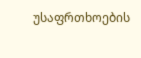უსაფრთხოების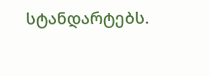სტანდარტებს.